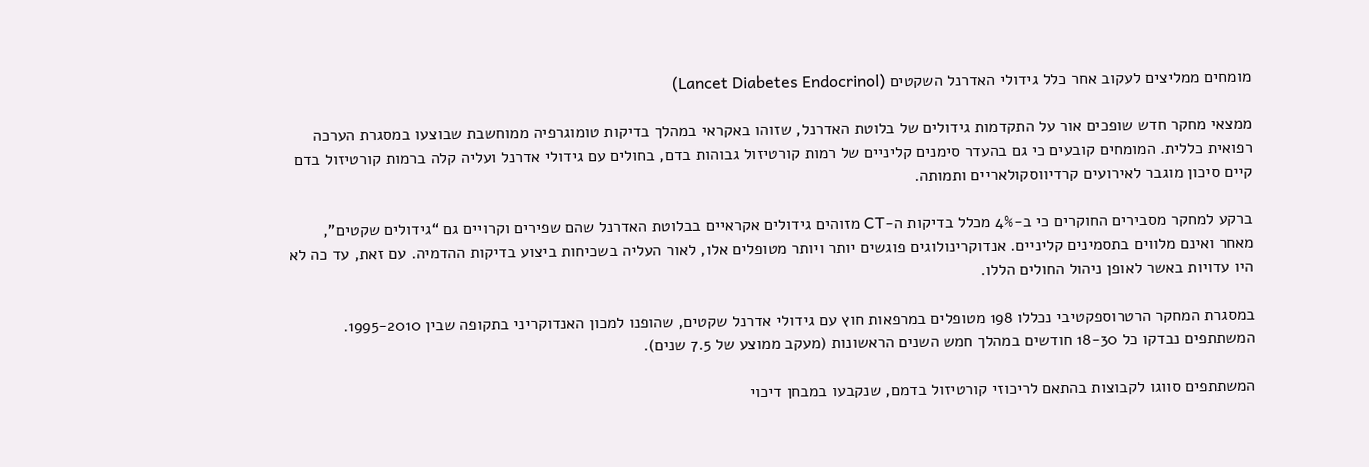מומחים ממליצים לעקוב אחר כלל גידולי האדרנל השקטים (Lancet Diabetes Endocrinol)

ממצאי מחקר חדש שופכים אור על התקדמות גידולים של בלוטת האדרנל, שזוהו באקראי במהלך בדיקות טומוגרפיה ממוחשבת שבוצעו במסגרת הערכה רפואית כללית. המומחים קובעים כי גם בהעדר סימנים קליניים של רמות קורטיזול גבוהות בדם, בחולים עם גידולי אדרנל ועליה קלה ברמות קורטיזול בדם קיים סיכון מוגבר לאירועים קרדיווסקולאריים ותמותה.

ברקע למחקר מסבירים החוקרים כי ב-4% מכלל בדיקות ה-CT מזוהים גידולים אקראיים בבלוטת האדרנל שהם שפירים וקרויים גם “גידולים שקטים”, מאחר ואינם מלווים בתסמינים קליניים. אנדוקרינולוגים פוגשים יותר ויותר מטופלים אלו, לאור העליה בשכיחות ביצוע בדיקות ההדמיה. עם זאת, עד כה לא היו עדויות באשר לאופן ניהול החולים הללו.

במסגרת המחקר הרטרוספקטיבי נכללו 198 מטופלים במרפאות חוץ עם גידולי אדרנל שקטים, שהופנו למכון האנדוקריני בתקופה שבין 1995-2010. המשתתפים נבדקו כל 18-30 חודשים במהלך חמש השנים הראשונות (מעקב ממוצע של 7.5 שנים).

המשתתפים סווגו לקבוצות בהתאם לריכוזי קורטיזול בדמם, שנקבעו במבחן דיכוי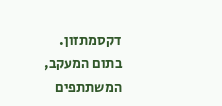דקסמתזון. בתום המעקב, המשתתפים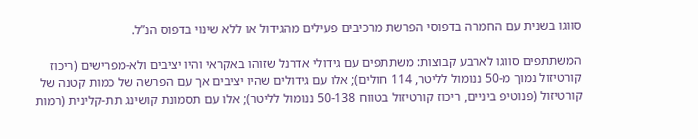סווגו בשנית עם החמרה בדפוסי הפרשת מרכיבים פעילים מהגידול או ללא שינוי בדפוס הנ”ל.

המשתתפים סווגו לארבע קבוצות: משתתפים עם גידולי אדרנל שזוהו באקראי והיו יציבים ולא-מפרישים (ריכוז קורטיזול נמוך מ-50 ננומול לליטר, 114 חולים); אלו עם גידולים שהיו יציבים אך עם הפרשה של כמות קטנה של קורטיזול (פנוטיפ ביניים, ריכוז קורטיזול בטווח 50-138 ננומול לליטר); אלו עם תסמונת קושינג תת-קלינית (רמות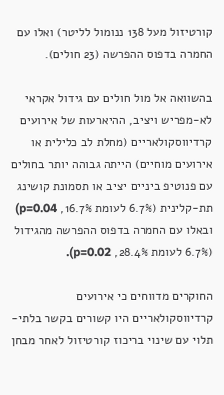קורטיזול מעל 138 ננומול לליטר) ואלו עם החמרה בדפוס ההפרשה (23 חולים).

בהשוואה אל מול חולים עם גידול אקראי לא-מפריש ויציב, ההיארעות של אירועים קרדיווסקולאריים (מחלת לב כלילית או אירועים מוחיים) הייתה גבוהה יותר בחולים עם פנוטיפ ביניים יציב או תסמונת קושינג תת-קלינית (6.7% לעומת 16.7%, p=0.04) ובאלו עם החמרה בדפוס ההפרשה מהגידול (6.7% לעומת 28.4%, p=0.02).

החוקרים מדווחים כי אירועים קרדיווסקולאריים היו קשורים בקשר בלתי-תלוי עם שינוי בריכוז קורטיזול לאחר מבחן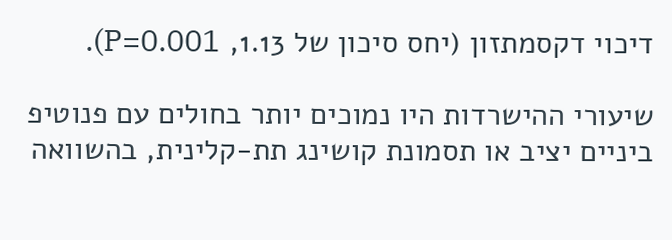דיכוי דקסמתזון (יחס סיכון של 1.13, P=0.001).

שיעורי ההישרדות היו נמוכים יותר בחולים עם פנוטיפ ביניים יציב או תסמונת קושינג תת-קלינית, בהשוואה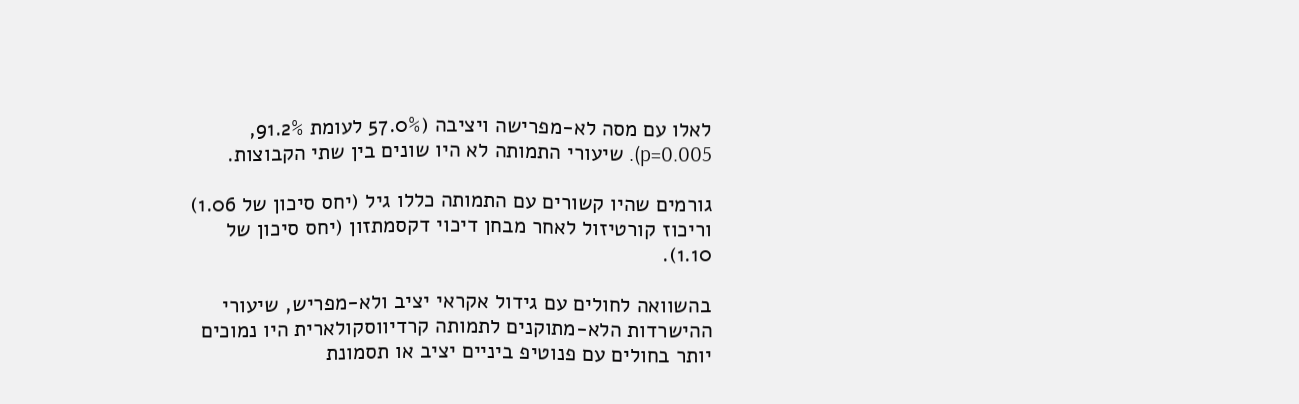לאלו עם מסה לא-מפרישה ויציבה (57.0% לעומת 91.2%, p=0.005). שיעורי התמותה לא היו שונים בין שתי הקבוצות.

גורמים שהיו קשורים עם התמותה כללו גיל (יחס סיכון של 1.06) וריכוז קורטיזול לאחר מבחן דיכוי דקסמתזון (יחס סיכון של 1.10).

בהשוואה לחולים עם גידול אקראי יציב ולא-מפריש, שיעורי ההישרדות הלא-מתוקנים לתמותה קרדיווסקולארית היו נמוכים יותר בחולים עם פנוטיפ ביניים יציב או תסמונת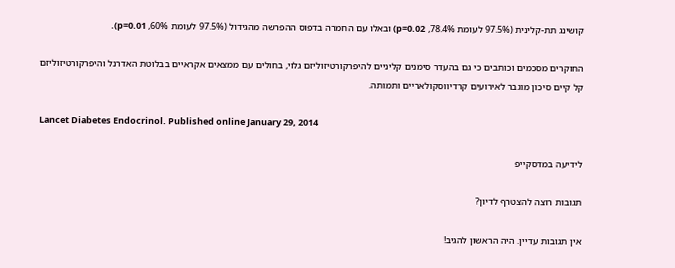קושינג תת-קלינית (97.5% לעומת 78.4%, p=0.02) ובאלו עם החמרה בדפוס ההפרשה מהגידול (97.5% לעומת 60%, p=0.01).

החוקרים מסכמים וכותבים כי גם בהעדר סימנים קליניים להיפרקורטיזוליזם גלוי, בחולים עם ממצאים אקראיים בבלוטת האדרנל והיפרקורטיזוליזם קל קיים סיכון מוגבר לאירועים קרדיווסקולאריים ותמותה.

Lancet Diabetes Endocrinol. Published online January 29, 2014

לידיעה במדסקייפ

תגובות רוצה להצטרף לדיון?

אין תגובות עדיין. היה הראשון להגיב!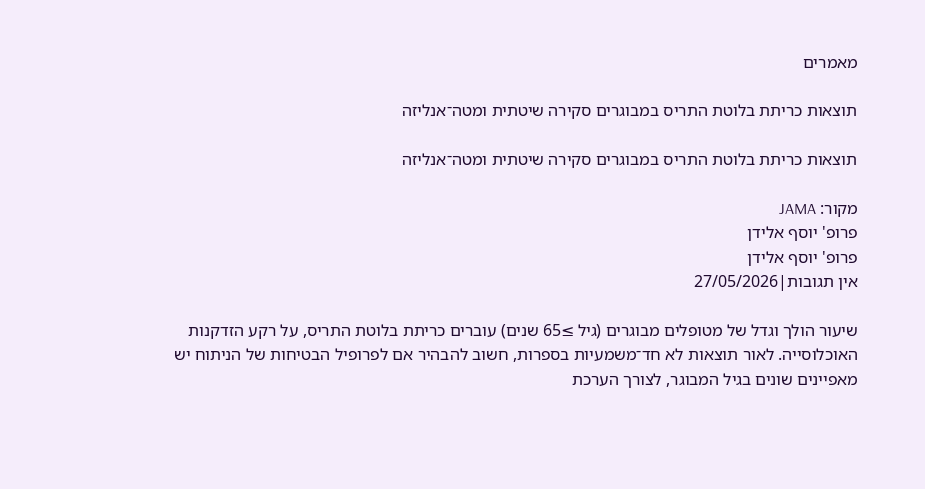מאמרים

תוצאות כריתת בלוטת התריס במבוגרים סקירה שיטתית ומטה־אנליזה

תוצאות כריתת בלוטת התריס במבוגרים סקירה שיטתית ומטה־אנליזה

מקור: JAMA
פרופ' יוסף אלידן
פרופ' יוסף אלידן
אין תגובות|27/05/2026

שיעור הולך וגדל של מטופלים מבוגרים (גיל ≥65 שנים) עוברים כריתת בלוטת התריס, על רקע הזדקנות האוכלוסייה. לאור תוצאות לא חד־משמעיות בספרות, חשוב להבהיר אם לפרופיל הבטיחות של הניתוח יש מאפיינים שונים בגיל המבוגר, לצורך הערכת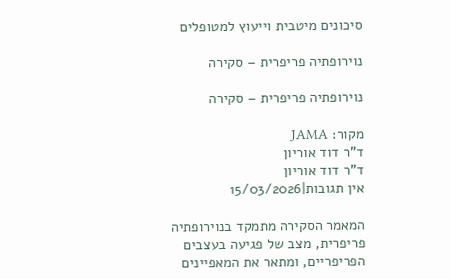סיכונים מיטבית וייעוץ למטופלים

נוירופתיה פריפרית – סקירה

נוירופתיה פריפרית – סקירה

מקור: JAMA
ד"ר דוד אוריון
ד"ר דוד אוריון
אין תגובות|15/03/2026

המאמר הסקירה מתמקד בנוירופתיה פריפרית, מצב של פגיעה בעצבים הפריפריים, ומתאר את המאפיינים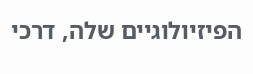הפיזיולוגיים שלה, דרכי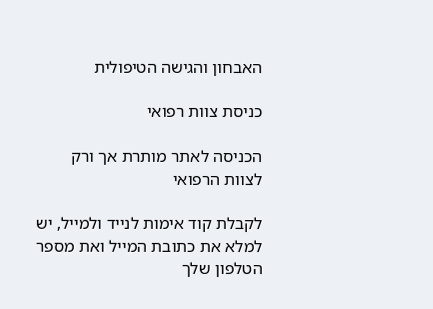האבחון והגישה הטיפולית

כניסת צוות רפואי

הכניסה לאתר מותרת אך ורק לצוות הרפואי

לקבלת קוד אימות לנייד ולמייל, יש למלא את כתובת המייל ואת מספר הטלפון שלך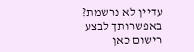עדיין לא נרשמת? באפשרותך לבצע רישום כאן